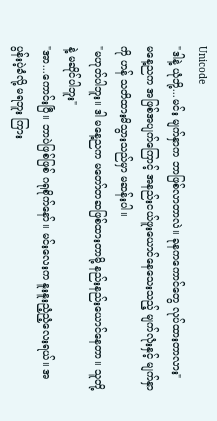Unicode
"ဒါနဲ့ ယုံဘို့...မင်း မျက်နှာက ဘာဖြစ်လာတာလဲ။ ခုနကကောင်တွေ လုပ်ထားတာလား"
မနေ့ညက အဖြစ်အပျက်ကြောင့် အနည်းငယ်ဖူးယောင်နေသေးသည့် မျက်လုံးနှင့် မျက်နှာကို ဟန် သတိထားမိသွားသည်မှာ မဆန်းပါ။
"မဟုတ်ပါဘူး။ ဒါ မနေ့ညက မတော်တဆဖြစ်ထားတာမို့ နည်းနည်းယောင်နေတာ။ သူတို့နဲ့ မဆိုင်ပါဘူး"
"အာ...ကောင်းပြီ။ ဘာပဲဖြစ်ဖြစ် ဂရုစိုက်နော်။ မင်းလေးက နူးနူးညံ့ညံ့လေးရယ်။ အပွန်းပဲ့ခံလို့ မရဘူး ကြား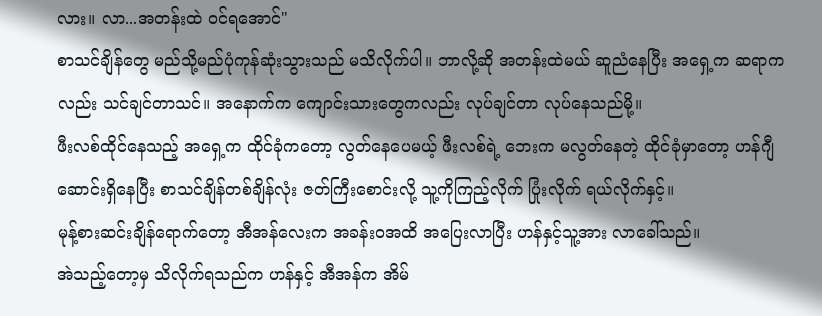လား။ လာ...အတန်းထဲ ဝင်ရအောင်"
စာသင်ချိန်တွေ မည်သို့မည်ပုံကုန်ဆုံးသွားသည် မသိလိုက်ပါ။ ဘာလို့ဆို အတန်းထဲမယ် ဆူညံနေပြီး အရှေ့က ဆရာကလည်း သင်ချင်တာသင်။ အနောက်က ကျောင်းသားတွေကလည်း လုပ်ချင်တာ လုပ်နေသည်မို့။
ဖီးလစ်ထိုင်နေသည့် အရှေ့က ထိုင်ခုံကတော့ လွတ်နေပေမယ့် ဖီးလစ်ရဲ့ ဘေးက မလွတ်နေတဲ့ ထိုင်ခုံမှာတော့ ဟန်ဂျီဆောင်းရှိနေပြီး စာသင်ချိန်တစ်ချိန်လုံး ဇတ်ကြီးစောင်းလို့ သူ့ကိုကြည့်လိုက် ပြုံးလိုက် ရယ်လိုက်နှင့်။
မုန့်စားဆင်းချိန်ရောက်တော့ အီအန်လေးက အခန်းဝအထိ အပြေးလာပြီး ဟန်နှင့်သူ့အား လာခေါ်သည်။
အဲသည့်တော့မှ သိလိုက်ရသည်က ဟန်နှင့် အီအန်က အိမ်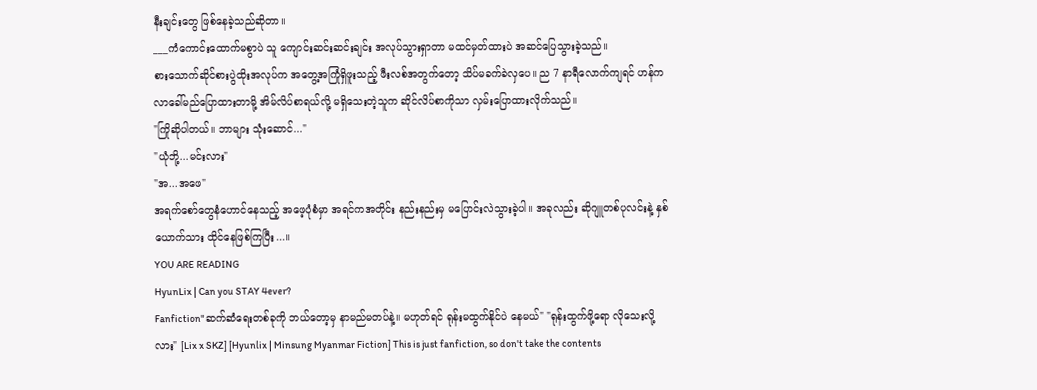နီးချင်းတွေ ဖြစ်နေခဲ့သည်ဆိုတာ။
___ကံကောင်းထောက်မစွာပဲ သူ ကျောင်းဆင်းဆင်းချင်း အလုပ်သွားရှာတာ မထင်မှတ်ထားပဲ အဆင်ပြေသွားခဲ့သည်။
စားသောက်ဆိုင်စားပွဲထိုးအလုပ်က အတွေ့အကြုံရှိဖူးသည့် ဖီးလစ်အတွက်တော့ သိပ်မခက်ခဲလှပေ။ ည 7 နာရီလောက်ကျရင် ဟန်က လာခေါ်မည်ပြောထားတာမို့ အိမ်လိပ်စာရယ်လို့ မရှိသေးတဲ့သူက ဆိုင်လိပ်စာကိုသာ လှမ်းပြောထားလိုက်သည်။
"ကြိုဆိုပါတယ်။ ဘာများ သုံးဆောင်..."
"ယုံဘို့...မင်းလား"
"အ...အဖေ"
အရက်စော်တွေနံဟောင်နေသည့် အဖေ့ပုံစံမှာ အရင်ကအတိုင်း နည်းနည်းမှ မပြောင်းလဲသွားခဲ့ပါ။ အခုလည်း ဆိုဂျူတစ်ပုလင်းနဲ့ နှစ်ယောက်သား ထိုင်နေဖြစ်ကြပြီး...။
YOU ARE READING
HyunLix | Can you STAY 4ever?
Fanfiction"ဆက်ဆံရေးတစ်ခုကို ဘယ်တော့မှ နာမည်မတပ်နဲ့။ မဟုတ်ရင် ရုန်းမထွက်နိုင်ပဲ နေမယ်" "ရုန်းထွက်ဖို့ရော လိုသေးလို့လား" [Lix x SKZ] [Hyunlix | Minsung Myanmar Fiction] This is just fanfiction, so don't take the contents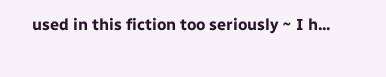used in this fiction too seriously ~ I h...